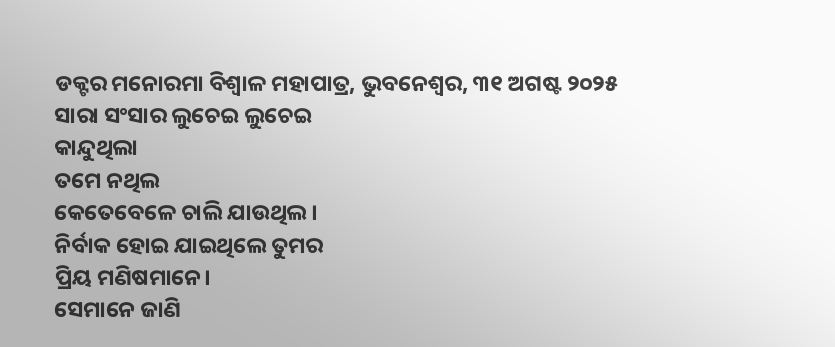ଡକ୍ଟର ମନୋରମା ବିଶ୍ୱାଳ ମହାପାତ୍ର, ଭୁବନେଶ୍ୱର, ୩୧ ଅଗଷ୍ଟ ୨୦୨୫
ସାରା ସଂସାର ଲୁଚେଇ ଲୁଚେଇ
କାନ୍ଦୁଥିଲା
ତମେ ନଥିଲ
କେତେବେଳେ ଚାଲି ଯାଉଥିଲ।
ନିର୍ବାକ ହୋଇ ଯାଇଥିଲେ ତୁମର
ପ୍ରିୟ ମଣିଷମାନେ।
ସେମାନେ ଜାଣି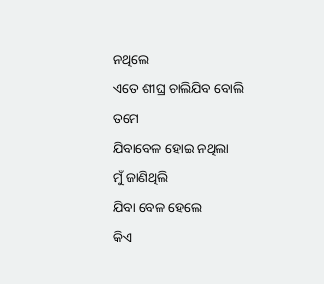ନଥିଲେ
ଏତେ ଶୀଘ୍ର ଚାଲିଯିବ ବୋଲି ତମେ
ଯିବାବେଳ ହୋଇ ନଥିଲା
ମୁଁ ଜାଣିଥିଲି
ଯିବା ବେଳ ହେଲେ
କିଏ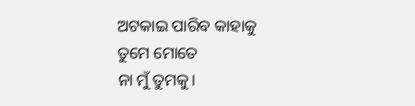ଅଟକାଇ ପାରିବ କାହାକୁ
ତୁମେ ମୋତେ
ନା ମୁଁ ତୁମକୁ।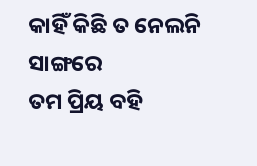କାହିଁ କିଛି ତ ନେଲନି ସାଙ୍ଗରେ
ତମ ପ୍ରିୟ ବହି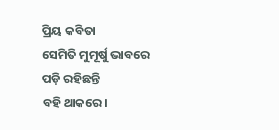ପ୍ରିୟ କବିତା
ସେମିତି ମୁମୂର୍ଷୁ ଭାବରେ
ପଡ଼ି ରହିଛନ୍ତି
ବହି ଥାକରେ।